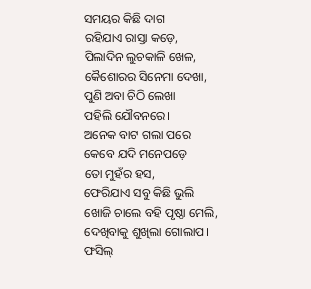ସମୟର କିଛି ଦାଗ
ରହିଯାଏ ରାସ୍ତା କଡ଼େ,
ପିଲାଦିନ ଲୁଚକାଳି ଖେଳ,
କୈଶୋରର ସିନେମା ଦେଖା,
ପୁଣି ଅବା ଚିଠି ଲେଖା
ପହିଲି ଯୌବନରେ।
ଅନେକ ବାଟ ଗଲା ପରେ
କେବେ ଯଦି ମନେପଡ଼େ
ତୋ ମୁହଁର ହସ,
ଫେରିଯାଏ ସବୁ କିଛି ଭୁଲି
ଖୋଜି ଚାଲେ ବହି ପୃଷ୍ଠା ମେଲି,
ଦେଖିବାକୁ ଶୁଖିଲା ଗୋଲାପ।
ଫସିଲ୍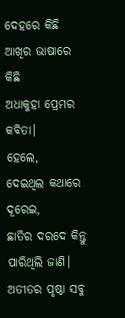ଦେହରେ କିଛି
ଆଖିର ଭାଷାରେ କିଛି
ଅଧାକୁହା ପ୍ରେମର କବିତା।
ହେଲେ,
ଦେଇଥିଲ କଥାରେ ଦୂରେଇ,
ଛାତିର ଦରଦେ କିନ୍ତୁ
ପାରିଥିଲି ଜାଣି।
ଅତୀତର ପୃଷ୍ଠା ସବୁ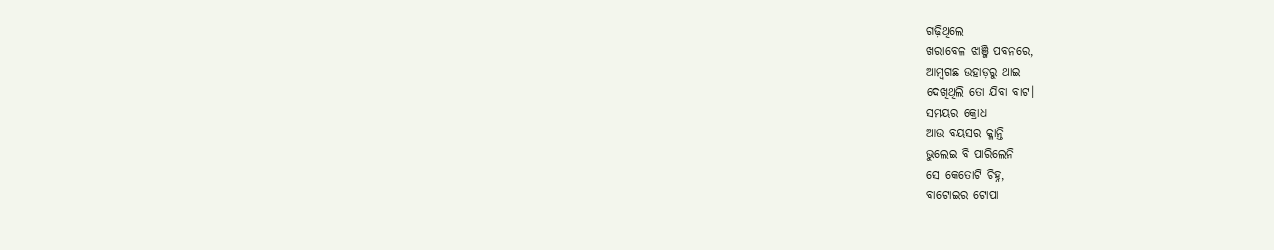ଗଢ଼ିଥିଲେ
ଖରାବେଳ ଝାଞ୍ଜି ପବନରେ,
ଆମ୍ବଗଛ ଉହାଡ଼ରୁ ଥାଇ
ଦେଖିଥିଲି ତୋ ଯିବା ବାଟ।
ସମୟର କ୍ରୋଧ
ଆଉ ବୟସର କ୍ଳାନ୍ତି
ଭୁଲେଇ ବି ପାରିଲେନି
ସେ କେତୋଟି ଚିହ୍ନ,
ବାଟୋଇର ଟୋପା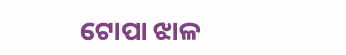ଟୋପା ଝାଳ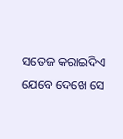ସତେଜ କରାଇଦିଏ
ଯେବେ ଦେଖେ ସେ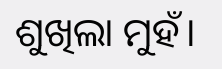ଶୁଖିଲା ମୁହଁ।